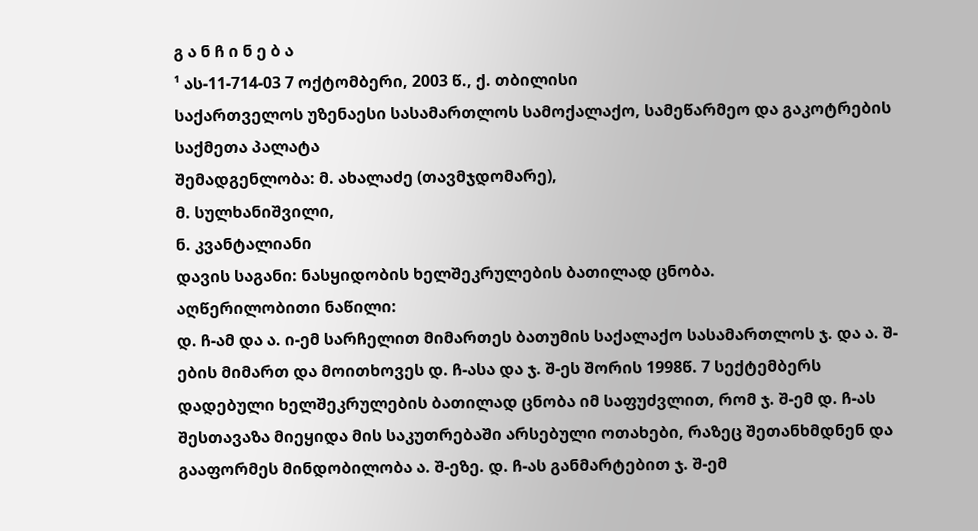გ ა ნ ჩ ი ნ ე ბ ა
¹ ას-11-714-03 7 ოქტომბერი, 2003 წ., ქ. თბილისი
საქართველოს უზენაესი სასამართლოს სამოქალაქო, სამეწარმეო და გაკოტრების საქმეთა პალატა
შემადგენლობა: მ. ახალაძე (თავმჯდომარე),
მ. სულხანიშვილი,
ნ. კვანტალიანი
დავის საგანი: ნასყიდობის ხელშეკრულების ბათილად ცნობა.
აღწერილობითი ნაწილი:
დ. ჩ-ამ და ა. ი-ემ სარჩელით მიმართეს ბათუმის საქალაქო სასამართლოს ჯ. და ა. შ-ების მიმართ და მოითხოვეს დ. ჩ-ასა და ჯ. შ-ეს შორის 1998წ. 7 სექტემბერს დადებული ხელშეკრულების ბათილად ცნობა იმ საფუძვლით, რომ ჯ. შ-ემ დ. ჩ-ას შესთავაზა მიეყიდა მის საკუთრებაში არსებული ოთახები, რაზეც შეთანხმდნენ და გააფორმეს მინდობილობა ა. შ-ეზე. დ. ჩ-ას განმარტებით ჯ. შ-ემ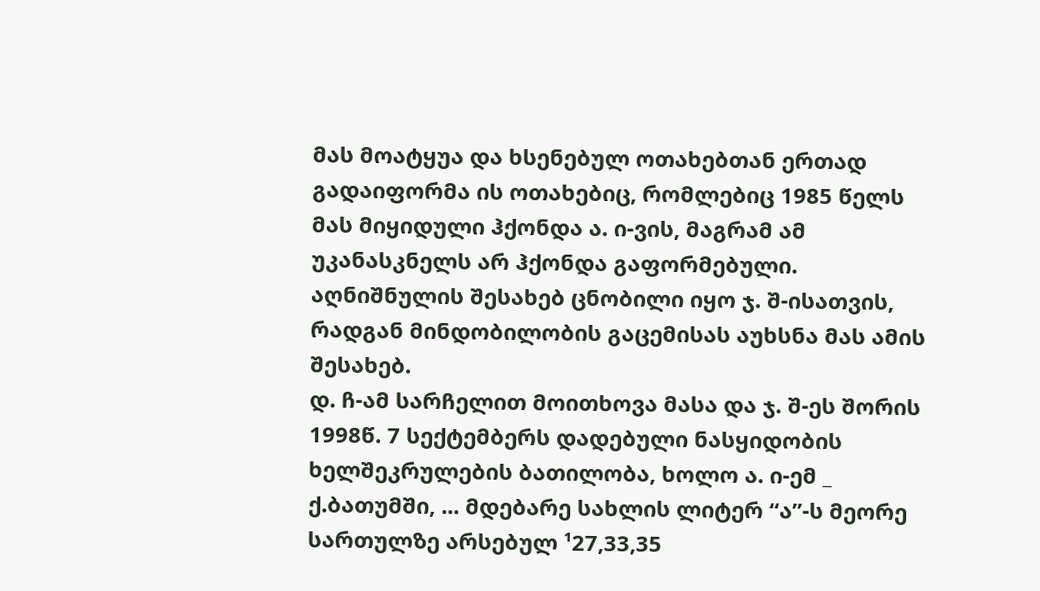მას მოატყუა და ხსენებულ ოთახებთან ერთად გადაიფორმა ის ოთახებიც, რომლებიც 1985 წელს მას მიყიდული ჰქონდა ა. ი-ვის, მაგრამ ამ უკანასკნელს არ ჰქონდა გაფორმებული. აღნიშნულის შესახებ ცნობილი იყო ჯ. შ-ისათვის, რადგან მინდობილობის გაცემისას აუხსნა მას ამის შესახებ.
დ. ჩ-ამ სარჩელით მოითხოვა მასა და ჯ. შ-ეს შორის 1998წ. 7 სექტემბერს დადებული ნასყიდობის ხელშეკრულების ბათილობა, ხოლო ა. ი-ემ _ ქ.ბათუმში, ... მდებარე სახლის ლიტერ “ა”-ს მეორე სართულზე არსებულ ¹27,33,35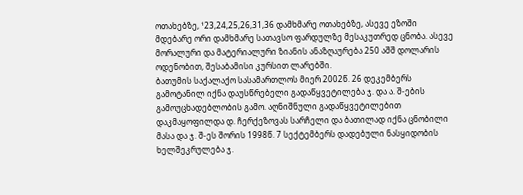ოთახებზე, ¹23,24,25,26,31,36 დამხმარე ოთახებზე, ასევე ეზოში მდებარე ორი დამხმარე სათავსო ფარდულზე მესაკუთრედ ცნობა. ასევე მორალური და მატერიალური ზიანის ანაზღაურება 250 აშშ დოლარის ოდენობით, შესაბამისი კურსით ლარებში.
ბათუმის საქალაქო სასამართლოს მიერ 2002წ. 26 დეკემბერს გამოტანილ იქნა დაუსწრებელი გადაწყვეტილება ჯ. და ა. შ-ების გამოუცხადებლობის გამო. აღნიშნული გადაწყვეტილებით დაკმაყოფილდა დ. ჩერქეზოვას სარჩელი და ბათილად იქნა ცნობილი მასა და ჯ. შ-ეს შორის 1998წ. 7 სექტემბერს დადებული ნასყიდობის ხელშეკრულება ჯ.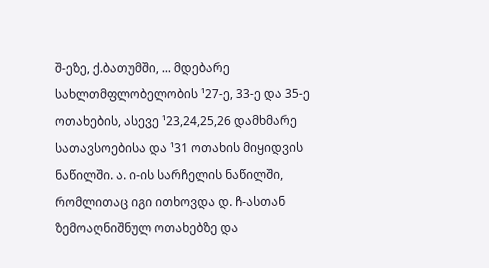შ-ეზე, ქ.ბათუმში, ... მდებარე სახლთმფლობელობის ¹27-ე, 33-ე და 35-ე ოთახების, ასევე ¹23,24,25,26 დამხმარე სათავსოებისა და ¹31 ოთახის მიყიდვის ნაწილში. ა. ი-ის სარჩელის ნაწილში, რომლითაც იგი ითხოვდა დ. ჩ-ასთან ზემოაღნიშნულ ოთახებზე და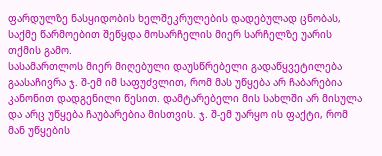ფარდულზე ნასყიდობის ხელშეკრულების დადებულად ცნობას, საქმე წარმოებით შეწყდა მოსარჩელის მიერ სარჩელზე უარის თქმის გამო.
სასამართლოს მიერ მიღებული დაუსწრებელი გადაწყვეტილება გაასაჩივრა ჯ. შ-ემ იმ საფუძვლით, რომ მას უწყება არ ჩაბარებია კანონით დადგენილი წესით. დამტარებელი მის სახლში არ მისულა და არც უწყება ჩაუბარებია მისთვის. ჯ. შ-ემ უარყო ის ფაქტი, რომ მან უწყების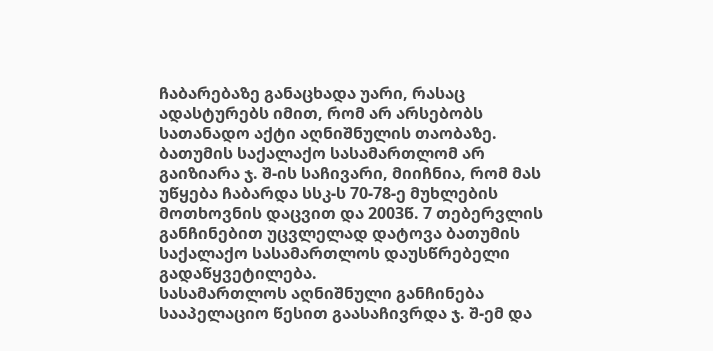ჩაბარებაზე განაცხადა უარი, რასაც ადასტურებს იმით, რომ არ არსებობს სათანადო აქტი აღნიშნულის თაობაზე.
ბათუმის საქალაქო სასამართლომ არ გაიზიარა ჯ. შ-ის საჩივარი, მიიჩნია, რომ მას უწყება ჩაბარდა სსკ-ს 70-78-ე მუხლების მოთხოვნის დაცვით და 2003წ. 7 თებერვლის განჩინებით უცვლელად დატოვა ბათუმის საქალაქო სასამართლოს დაუსწრებელი გადაწყვეტილება.
სასამართლოს აღნიშნული განჩინება სააპელაციო წესით გაასაჩივრდა ჯ. შ-ემ და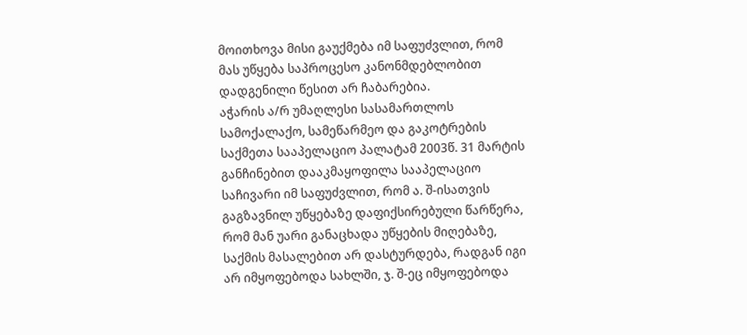მოითხოვა მისი გაუქმება იმ საფუძვლით, რომ მას უწყება საპროცესო კანონმდებლობით დადგენილი წესით არ ჩაბარებია.
აჭარის ა/რ უმაღლესი სასამართლოს სამოქალაქო, სამეწარმეო და გაკოტრების საქმეთა სააპელაციო პალატამ 2003წ. 31 მარტის განჩინებით დააკმაყოფილა სააპელაციო საჩივარი იმ საფუძვლით, რომ ა. შ-ისათვის გაგზავნილ უწყებაზე დაფიქსირებული წარწერა, რომ მან უარი განაცხადა უწყების მიღებაზე, საქმის მასალებით არ დასტურდება, რადგან იგი არ იმყოფებოდა სახლში, ჯ. შ-ეც იმყოფებოდა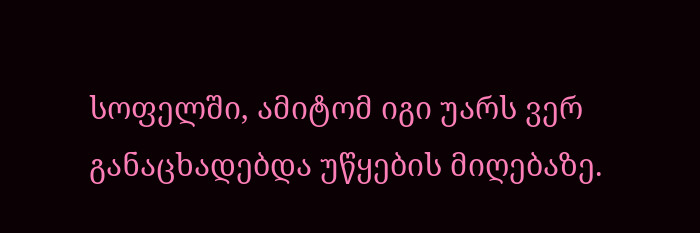სოფელში, ამიტომ იგი უარს ვერ განაცხადებდა უწყების მიღებაზე.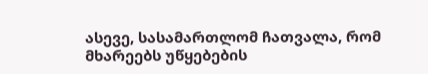ასევე, სასამართლომ ჩათვალა, რომ მხარეებს უწყებების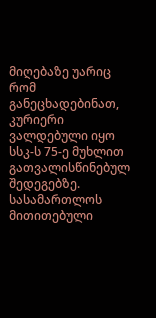მიღებაზე უარიც რომ განეცხადებინათ, კურიერი ვალდებული იყო სსკ-ს 75-ე მუხლით გათვალისწინებულ შედეგებზე.
სასამართლოს მითითებული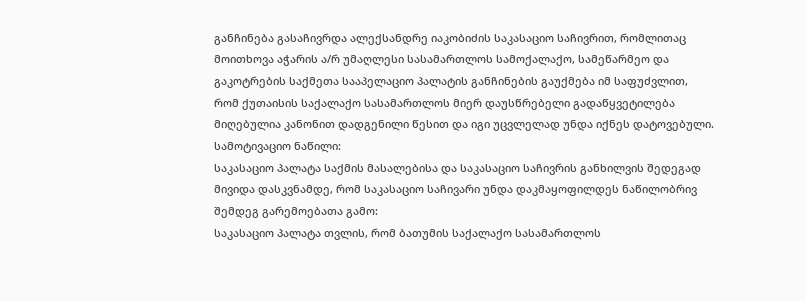განჩინება გასაჩივრდა ალექსანდრე იაკობიძის საკასაციო საჩივრით, რომლითაც მოითხოვა აჭარის ა/რ უმაღლესი სასამართლოს სამოქალაქო, სამეწარმეო და გაკოტრების საქმეთა სააპელაციო პალატის განჩინების გაუქმება იმ საფუძვლით, რომ ქუთაისის საქალაქო სასამართლოს მიერ დაუსწრებელი გადაწყვეტილება მიღებულია კანონით დადგენილი წესით და იგი უცვლელად უნდა იქნეს დატოვებული.
სამოტივაციო ნაწილი:
საკასაციო პალატა საქმის მასალებისა და საკასაციო საჩივრის განხილვის შედეგად მივიდა დასკვნამდე, რომ საკასაციო საჩივარი უნდა დაკმაყოფილდეს ნაწილობრივ შემდეგ გარემოებათა გამო:
საკასაციო პალატა თვლის, რომ ბათუმის საქალაქო სასამართლოს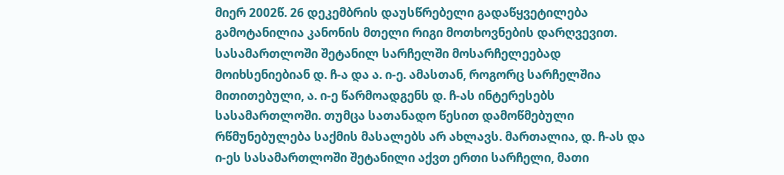მიერ 2002წ. 26 დეკემბრის დაუსწრებელი გადაწყვეტილება გამოტანილია კანონის მთელი რიგი მოთხოვნების დარღვევით. სასამართლოში შეტანილ სარჩელში მოსარჩელეებად მოიხსენიებიან დ. ჩ-ა და ა. ი-ე. ამასთან, როგორც სარჩელშია მითითებული, ა. ი-ე წარმოადგენს დ. ჩ-ას ინტერესებს სასამართლოში. თუმცა სათანადო წესით დამოწმებული რწმუნებულება საქმის მასალებს არ ახლავს. მართალია, დ. ჩ-ას და ი-ეს სასამართლოში შეტანილი აქვთ ერთი სარჩელი, მათი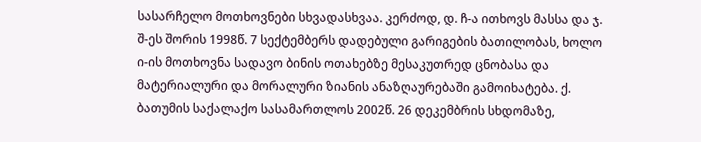სასარჩელო მოთხოვნები სხვადასხვაა. კერძოდ, დ. ჩ-ა ითხოვს მასსა და ჯ. შ-ეს შორის 1998წ. 7 სექტემბერს დადებული გარიგების ბათილობას, ხოლო ი-ის მოთხოვნა სადავო ბინის ოთახებზე მესაკუთრედ ცნობასა და მატერიალური და მორალური ზიანის ანაზღაურებაში გამოიხატება. ქ. ბათუმის საქალაქო სასამართლოს 2002წ. 26 დეკემბრის სხდომაზე,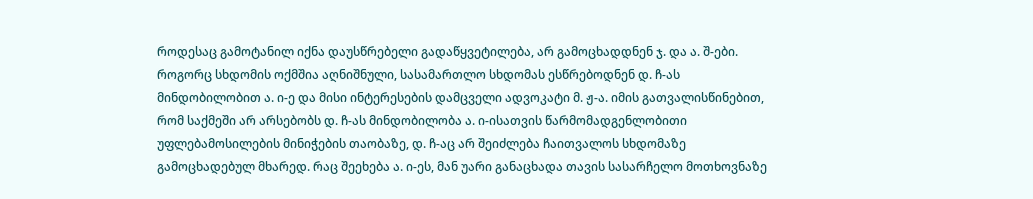როდესაც გამოტანილ იქნა დაუსწრებელი გადაწყვეტილება, არ გამოცხადდნენ ჯ. და ა. შ-ები. როგორც სხდომის ოქმშია აღნიშნული, სასამართლო სხდომას ესწრებოდნენ დ. ჩ-ას მინდობილობით ა. ი-ე და მისი ინტერესების დამცველი ადვოკატი მ. ჟ-ა. იმის გათვალისწინებით, რომ საქმეში არ არსებობს დ. ჩ-ას მინდობილობა ა. ი-ისათვის წარმომადგენლობითი უფლებამოსილების მინიჭების თაობაზე, დ. ჩ-აც არ შეიძლება ჩაითვალოს სხდომაზე გამოცხადებულ მხარედ. რაც შეეხება ა. ი-ეს, მან უარი განაცხადა თავის სასარჩელო მოთხოვნაზე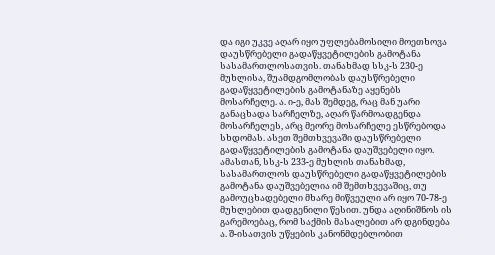და იგი უკვე აღარ იყო უფლებამოსილი მოეთხოვა დაუსწრებელი გადაწყვეტილების გამოტანა სასამართლოსათვის. თანახმად სსკ-ს 230-ე მუხლისა, შუამდგომლობას დაუსწრებელი გადაწყვეტილების გამოტანაზე აყენებს მოსარჩელე. ა. ი-ე, მას შემდეგ, რაც მან უარი განაცხადა სარჩელზე, აღარ წარმოადგენდა მოსარჩელეს, არც მეორე მოსარჩელე ესწრებოდა სხდომას. ასეთ შემთხვევაში დაუსწრებელი გადაწყვეტილების გამოტანა დაუშვებელი იყო. ამასთან, სსკ-ს 233-ე მუხლის თანახმად, სასამართლოს დაუსწრებელი გადაწყვეტილების გამოტანა დაუშვებელია იმ შემთხვევაშიც, თუ გამოუცხადებელი მხარე მიწვეული არ იყო 70-78-ე მუხლებით დადგენილი წესით. უნდა აღინიშნოს ის გარემოებაც, რომ საქმის მასალებით არ დგინდება ა. შ-ისათვის უწყების კანონმდებლობით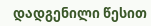დადგენილი წესით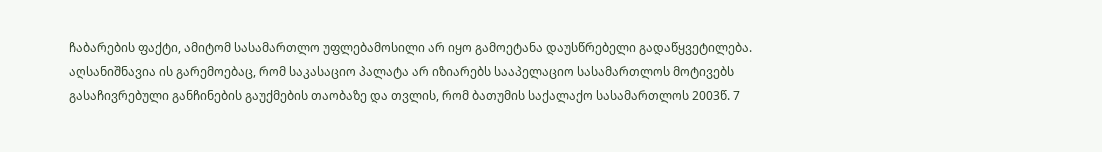ჩაბარების ფაქტი, ამიტომ სასამართლო უფლებამოსილი არ იყო გამოეტანა დაუსწრებელი გადაწყვეტილება.
აღსანიშნავია ის გარემოებაც, რომ საკასაციო პალატა არ იზიარებს სააპელაციო სასამართლოს მოტივებს გასაჩივრებული განჩინების გაუქმების თაობაზე და თვლის, რომ ბათუმის საქალაქო სასამართლოს 2003წ. 7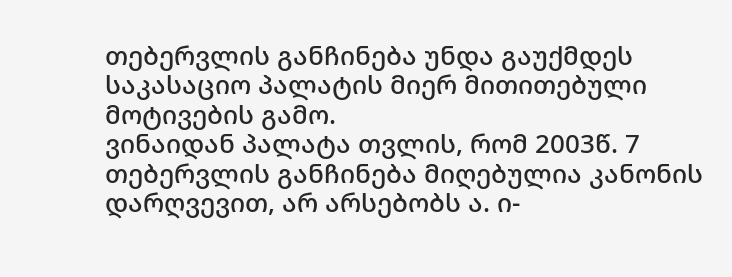თებერვლის განჩინება უნდა გაუქმდეს საკასაციო პალატის მიერ მითითებული მოტივების გამო.
ვინაიდან პალატა თვლის, რომ 2003წ. 7 თებერვლის განჩინება მიღებულია კანონის დარღვევით, არ არსებობს ა. ი-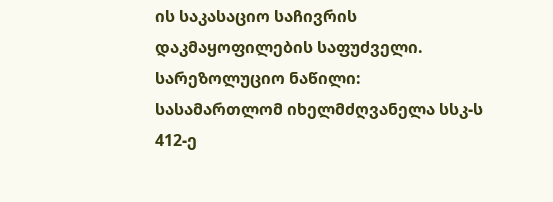ის საკასაციო საჩივრის დაკმაყოფილების საფუძველი.
სარეზოლუციო ნაწილი:
სასამართლომ იხელმძღვანელა სსკ-ს 412-ე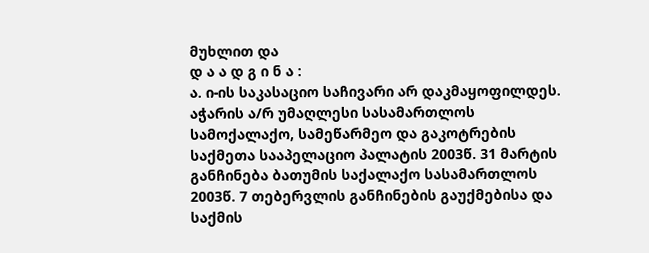მუხლით და
დ ა ა დ გ ი ნ ა :
ა. ი-ის საკასაციო საჩივარი არ დაკმაყოფილდეს. აჭარის ა/რ უმაღლესი სასამართლოს სამოქალაქო, სამეწარმეო და გაკოტრების საქმეთა სააპელაციო პალატის 2003წ. 31 მარტის განჩინება ბათუმის საქალაქო სასამართლოს 2003წ. 7 თებერვლის განჩინების გაუქმებისა და საქმის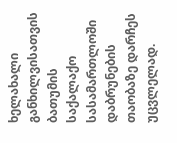ხელახალი განხილვისათვის ბათუმის საქალაქო სასამართლოში დაბრუნების თაობაზე დარჩეს უცვლელად.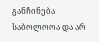განჩინება საბოლოოა და არ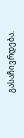გასაჩივრდება.